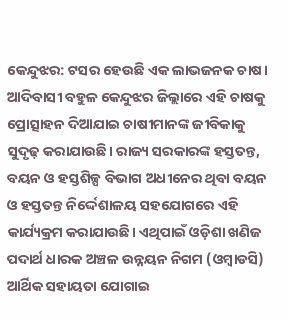କେନ୍ଦୁଝର: ଟସର ହେଉଛି ଏକ ଲାଭଜନକ ଚାଷ। ଆଦିବାସୀ ବହୁଳ କେନ୍ଦୁଝର ଜିଲ୍ଲାରେ ଏହି ଚାଷକୁ ପ୍ରୋତ୍ସାହନ ଦିଆଯାଇ ଚାଷୀମାନଙ୍କ ଜୀବିକାକୁ ସୁଦୃଢ଼ କରାଯାଉଛି। ରାଜ୍ୟ ସରକାରଙ୍କ ହସ୍ତତନ୍ତ, ବୟନ ଓ ହସ୍ତଶିଳ୍ପ ବିଭାଗ ଅଧୀନେର ଥିବା ବୟନ ଓ ହସ୍ତତନ୍ତ ନିର୍ଦ୍ଦେଶାଳୟ ସହଯୋଗରେ ଏହି କାର୍ଯ୍ୟକ୍ରମ କରାଯାଉଛି। ଏଥିପାଇଁ ଓଡ଼ିଶା ଖଣିଜ ପଦାର୍ଥ ଧାରକ ଅଞ୍ଚଳ ଉନ୍ନୟନ ନିଗମ (ଓମ୍ବାଡସି) ଆର୍ଥିକ ସହାୟତା ଯୋଗାଇ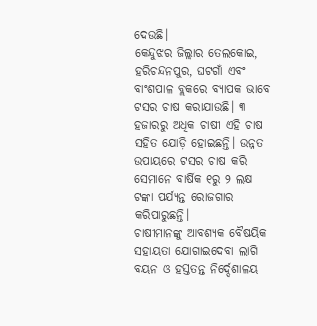ଦେଉଛି।
କେନ୍ଦୁଝର ଜିଲ୍ଲାର ତେଲକୋଇ, ହରିଚନ୍ଦନପୁର, ଘଟଗାଁ ଏବଂ ବାଂଶପାଳ ବ୍ଲକରେ ବ୍ୟାପକ ଭାବେ ଟସର ଚାଷ କରାଯାଉଛି। ୩ ହଜାରରୁ ଅଧିକ ଚାଷୀ ଏହି ଚାଷ ସହିତ ଯୋଡ଼ି ହୋଇଛନ୍ତି। ଉନ୍ନତ ଉପାୟରେ ଟସର ଚାଷ କରି ସେମାନେ ବାର୍ଷିକ ୧ରୁ ୨ ଲକ୍ଷ ଟଙ୍କା ପର୍ଯ୍ୟନ୍ତ ରୋଜଗାର କରିପାରୁଛନ୍ତି।
ଚାଷୀମାନଙ୍କୁ ଆବଶ୍ୟକ ବୈଷୟିକ ସହାୟତା ଯୋଗାଇଦେବା ଲାଗି ବୟନ ଓ ହସ୍ତତନ୍ତ ନିର୍ଦ୍ଦେଶାଳୟ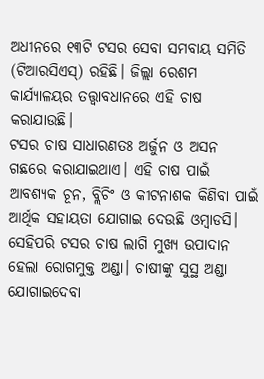ଅଧୀନରେ ୧୩ଟି ଟସର ସେବା ସମବାୟ ସମିତି (ଟିଆରସିଏସ୍) ରହିଛି। ଜିଲ୍ଲା ରେଶମ କାର୍ଯ୍ୟାଳୟର ତତ୍ତ୍ୱାବଧାନରେ ଏହି ଚାଷ କରାଯାଉଛି।
ଟସର ଚାଷ ସାଧାରଣତଃ ଅର୍ଜୁନ ଓ ଅସନ ଗଛରେ କରାଯାଇଥାଏ। ଏହି ଚାଷ ପାଇଁ ଆବଶ୍ୟକ ଚୂନ, ବ୍ଲିଚିଂ ଓ କୀଟନାଶକ କିଣିବା ପାଇଁ ଆର୍ଥିକ ସହାୟତା ଯୋଗାଇ ଦେଉଛି ଓମ୍ବାଡସି। ସେହିପରି ଟସର ଚାଷ ଲାଗି ମୁଖ୍ୟ ଉପାଦାନ ହେଲା ରୋଗମୁକ୍ତ ଅଣ୍ଡା। ଚାଷୀଙ୍କୁ ସୁସ୍ଥ ଅଣ୍ଡା ଯୋଗାଇଦେବା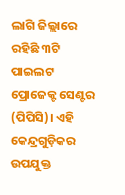ଲାଗି ଜିଲ୍ଲାରେ ରହିଛି ୩ଟି ପାଇଲଟ ପ୍ରୋଜେକ୍ଟ ସେଣ୍ଟର (ପିପିସି)। ଏହି କେନ୍ଦ୍ରଗୁଡ଼ିକର ଉପଯୁକ୍ତ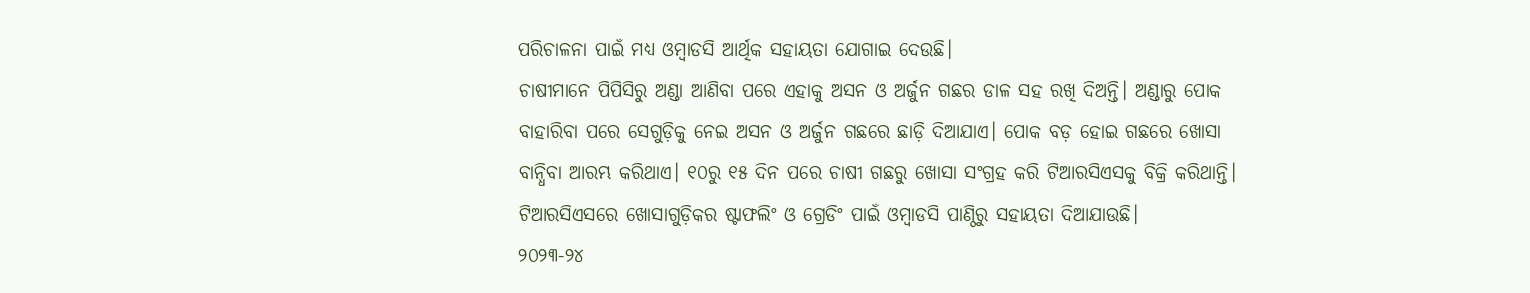ପରିଚାଳନା ପାଇଁ ମଧ୍ୟ ଓମ୍ବାଡସି ଆର୍ଥିକ ସହାୟତା ଯୋଗାଇ ଦେଉଛି।
ଚାଷୀମାନେ ପିପିସିରୁ ଅଣ୍ଡା ଆଣିବା ପରେ ଏହାକୁ ଅସନ ଓ ଅର୍ଜୁନ ଗଛର ଡାଳ ସହ ରଖି ଦିଅନ୍ତି। ଅଣ୍ଡାରୁ ପୋକ ବାହାରିବା ପରେ ସେଗୁଡ଼ିକୁ ନେଇ ଅସନ ଓ ଅର୍ଜୁନ ଗଛରେ ଛାଡ଼ି ଦିଆଯାଏ। ପୋକ ବଡ଼ ହୋଇ ଗଛରେ ଖୋସା ବାନ୍ଧିବା ଆରମ୍ଭ କରିଥାଏ। ୧୦ରୁ ୧୫ ଦିନ ପରେ ଚାଷୀ ଗଛରୁ ଖୋସା ସଂଗ୍ରହ କରି ଟିଆରସିଏସକୁ ବିକ୍ରି କରିଥାନ୍ତି। ଟିଆରସିଏସରେ ଖୋସାଗୁଡ଼ିକର ଷ୍ଟାଫଲିଂ ଓ ଗ୍ରେଡିଂ ପାଇଁ ଓମ୍ବାଡସି ପାଣ୍ଠିରୁ ସହାୟତା ଦିଆଯାଉଛି।
୨୦୨୩-୨୪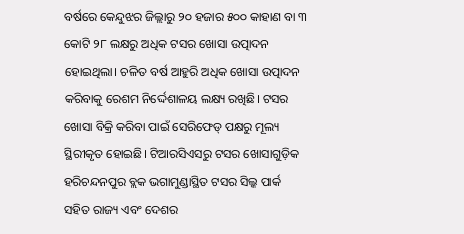ବର୍ଷରେ କେନ୍ଦୁଝର ଜିଲ୍ଲାରୁ ୨୦ ହଜାର ୫୦୦ କାହାଣ ବା ୩ କୋଟି ୨୮ ଲକ୍ଷରୁ ଅଧିକ ଟସର ଖୋସା ଉତ୍ପାଦନ ହୋଇଥିଲା। ଚଳିତ ବର୍ଷ ଆହୁରି ଅଧିକ ଖୋସା ଉତ୍ପାଦନ କରିବାକୁ ରେଶମ ନିର୍ଦ୍ଦେଶାଳୟ ଲକ୍ଷ୍ୟ ରଖିଛି। ଟସର ଖୋସା ବିକ୍ରି କରିବା ପାଇଁ ସେରିଫେଡ୍ ପକ୍ଷରୁ ମୂଲ୍ୟ ସ୍ଥିରୀକୃତ ହୋଇଛି। ଟିଆରସିଏସରୁ ଟସର ଖୋସାଗୁଡ଼ିକ ହରିଚନ୍ଦନପୁର ବ୍ଲକ ଭଗାମୁଣ୍ଡାସ୍ଥିତ ଟସର ସିଲ୍କ ପାର୍କ ସହିତ ରାଜ୍ୟ ଏବଂ ଦେଶର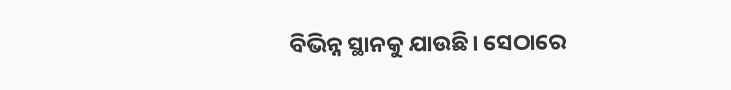ବିଭିନ୍ନ ସ୍ଥାନକୁ ଯାଉଛି। ସେଠାରେ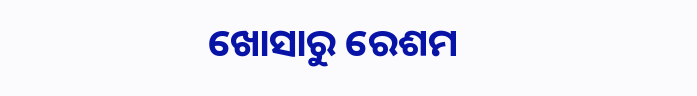ଖୋସାରୁ ରେଶମ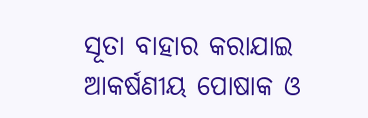ସୂତା ବାହାର କରାଯାଇ ଆକର୍ଷଣୀୟ ପୋଷାକ ଓ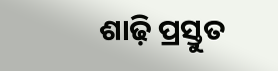ଶାଢ଼ି ପ୍ରସ୍ତୁତ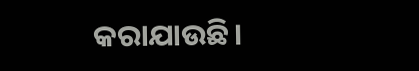କରାଯାଉଛି।